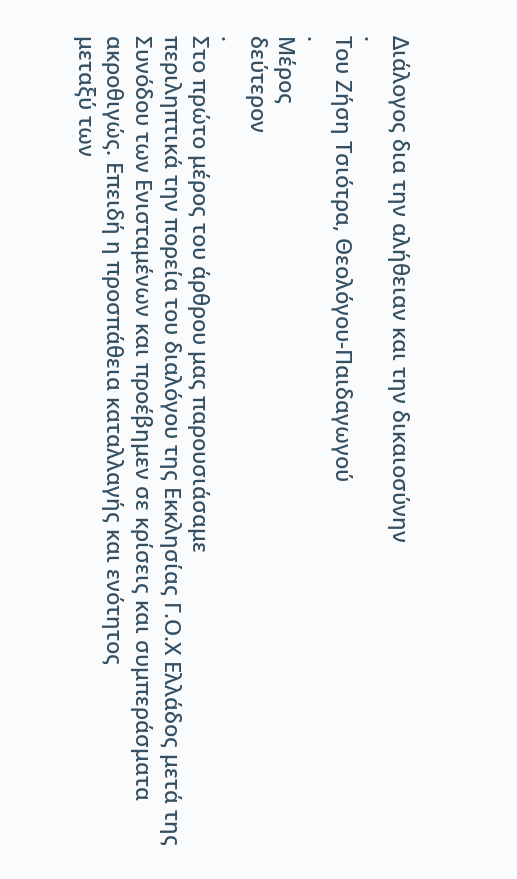Διάλογος δια την αλήθειαν και την δικαιοσύνην
.
Του Ζήση Τσιότρα, Θεολόγου-Παιδαγωγού
.
Μέρος
δεύτερον
.
Στο πρώτο μέρος του άρθρου μας παρουσιάσαμε
περιληπτικά την πορεία του διαλόγου της Εκκλησίας Γ.Ο.Χ Ελλάδος μετά της
Συνόδου των Ενισταμένων και προέβημεν σε κρίσεις και συμπεράσματα ακροθιγώς. Επειδή η προσπάθεια καταλλαγής και ενότητος
μεταξύ των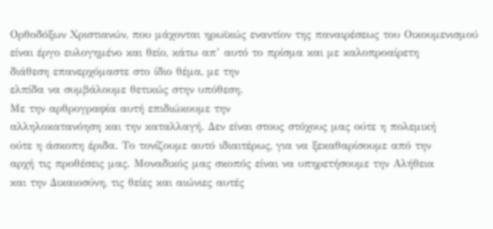Ορθοδόξων Χριστιανών, που μάχονται ηρωϊκώς εναντίον της παναιρέσεως του Οικουμενισμού
είναι έργο ευλογημένο και θείο, κάτω απ’ αυτό το πρίσμα και με καλοπροαίρετη
διάθεση επανερχόμαστε στο ίδιο θέμα, με την
ελπίδα να συμβάλουμε θετικώς στην υπόθεση.
Με την αρθρογραφία αυτή επιδιώκουμε την
αλληλοκατανόηση και την καταλλαγή. Δεν είναι στους στόχους μας ούτε η πολεμική
ούτε η άσκοπη έριδα. Το τονίζουμε αυτό ιδιαιτέρως, για να ξεκαθαρίσουμε από την
αρχή τις προθέσεις μας. Μοναδικός μας σκοπός είναι να υπηρετήσουμε την Αλήθεια
και την Δικαιοσύνη, τις θείες και αιώνιες αυτές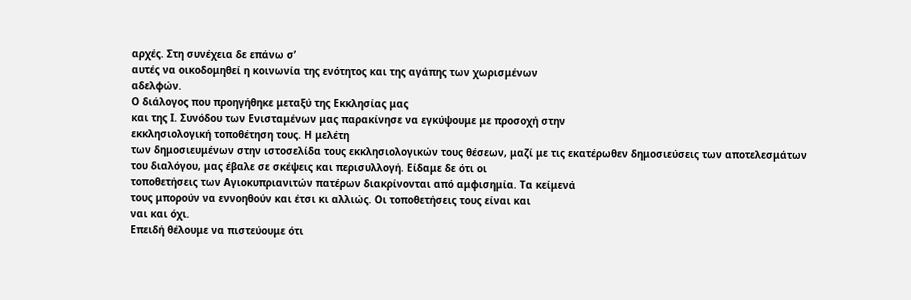αρχές. Στη συνέχεια δε επάνω σ’
αυτές να οικοδομηθεί η κοινωνία της ενότητος και της αγάπης των χωρισμένων
αδελφών.
Ο διάλογος που προηγήθηκε μεταξύ της Εκκλησίας μας
και της Ι. Συνόδου των Ενισταμένων μας παρακίνησε να εγκύψουμε με προσοχή στην
εκκλησιολογική τοποθέτηση τους. Η μελέτη
των δημοσιευμένων στην ιστοσελίδα τους εκκλησιολογικών τους θέσεων, μαζί με τις εκατέρωθεν δημοσιεύσεις των αποτελεσμάτων
του διαλόγου, μας έβαλε σε σκέψεις και περισυλλογή. Είδαμε δε ότι οι
τοποθετήσεις των Αγιοκυπριανιτών πατέρων διακρίνονται από αμφισημία. Τα κείμενά
τους μπορούν να εννοηθούν και έτσι κι αλλιώς. Οι τοποθετήσεις τους είναι και
ναι και όχι.
Επειδή θέλουμε να πιστεύουμε ότι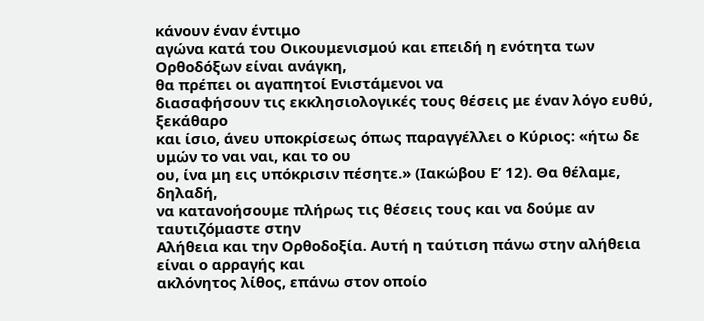κάνουν έναν έντιμο
αγώνα κατά του Οικουμενισμού και επειδή η ενότητα των Ορθοδόξων είναι ανάγκη,
θα πρέπει οι αγαπητοί Ενιστάμενοι να
διασαφήσουν τις εκκλησιολογικές τους θέσεις με έναν λόγο ευθύ, ξεκάθαρο
και ίσιο, άνευ υποκρίσεως όπως παραγγέλλει ο Κύριος: «ήτω δε υμών το ναι ναι, και το ου
ου, ίνα μη εις υπόκρισιν πέσητε.» (Ιακώβου Ε’ 12). Θα θέλαμε, δηλαδή,
να κατανοήσουμε πλήρως τις θέσεις τους και να δούμε αν ταυτιζόμαστε στην
Αλήθεια και την Ορθοδοξία. Αυτή η ταύτιση πάνω στην αλήθεια είναι ο αρραγής και
ακλόνητος λίθος, επάνω στον οποίο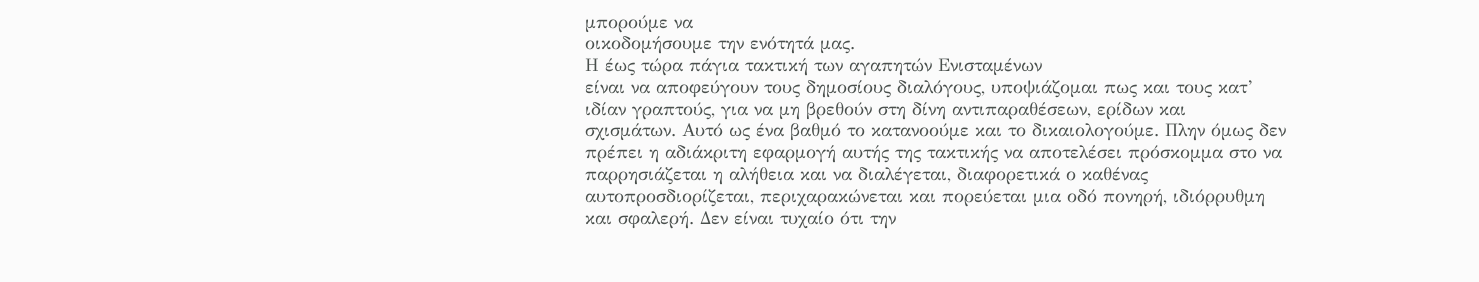μπορούμε να
οικοδομήσουμε την ενότητά μας.
Η έως τώρα πάγια τακτική των αγαπητών Ενισταμένων
είναι να αποφεύγουν τους δημοσίους διαλόγους, υποψιάζομαι πως και τους κατ’
ιδίαν γραπτούς, για να μη βρεθούν στη δίνη αντιπαραθέσεων, ερίδων και
σχισμάτων. Αυτό ως ένα βαθμό το κατανοούμε και το δικαιολογούμε. Πλην όμως δεν
πρέπει η αδιάκριτη εφαρμογή αυτής της τακτικής να αποτελέσει πρόσκομμα στο να
παρρησιάζεται η αλήθεια και να διαλέγεται, διαφορετικά ο καθένας
αυτοπροσδιορίζεται, περιχαρακώνεται και πορεύεται μια οδό πονηρή, ιδιόρρυθμη
και σφαλερή. Δεν είναι τυχαίο ότι την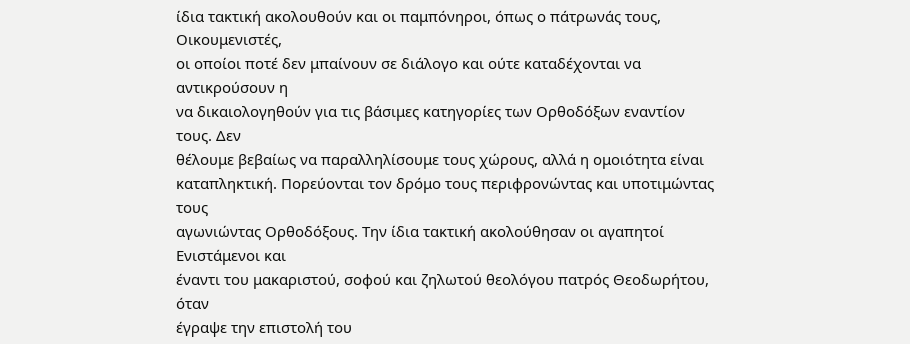ίδια τακτική ακολουθούν και οι παμπόνηροι, όπως ο πάτρωνάς τους, Οικουμενιστές,
οι οποίοι ποτέ δεν μπαίνουν σε διάλογο και ούτε καταδέχονται να αντικρούσουν η
να δικαιολογηθούν για τις βάσιμες κατηγορίες των Ορθοδόξων εναντίον τους. Δεν
θέλουμε βεβαίως να παραλληλίσουμε τους χώρους, αλλά η ομοιότητα είναι
καταπληκτική. Πορεύονται τον δρόμο τους περιφρονώντας και υποτιμώντας τους
αγωνιώντας Ορθοδόξους. Την ίδια τακτική ακολούθησαν οι αγαπητοί Ενιστάμενοι και
έναντι του μακαριστού, σοφού και ζηλωτού θεολόγου πατρός Θεοδωρήτου, όταν
έγραψε την επιστολή του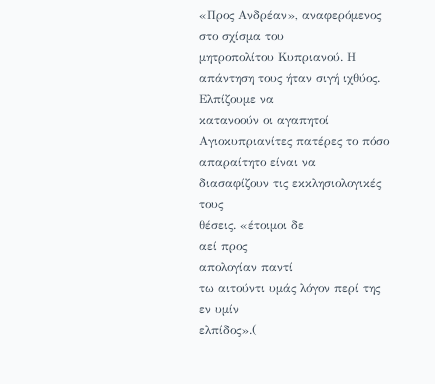«Προς Ανδρέαν», αναφερόμενος στο σχίσμα του
μητροπολίτου Κυπριανού. Η απάντηση τους ήταν σιγή ιχθύος. Ελπίζουμε να
κατανοούν οι αγαπητοί Αγιοκυπριανίτες πατέρες το πόσο απαραίτητο είναι να διασαφίζουν τις εκκλησιολογικές τους
θέσεις. «έτοιμοι δε
αεί προς
απολογίαν παντί
τω αιτούντι υμάς λόγον περί της εν υμίν
ελπίδος».(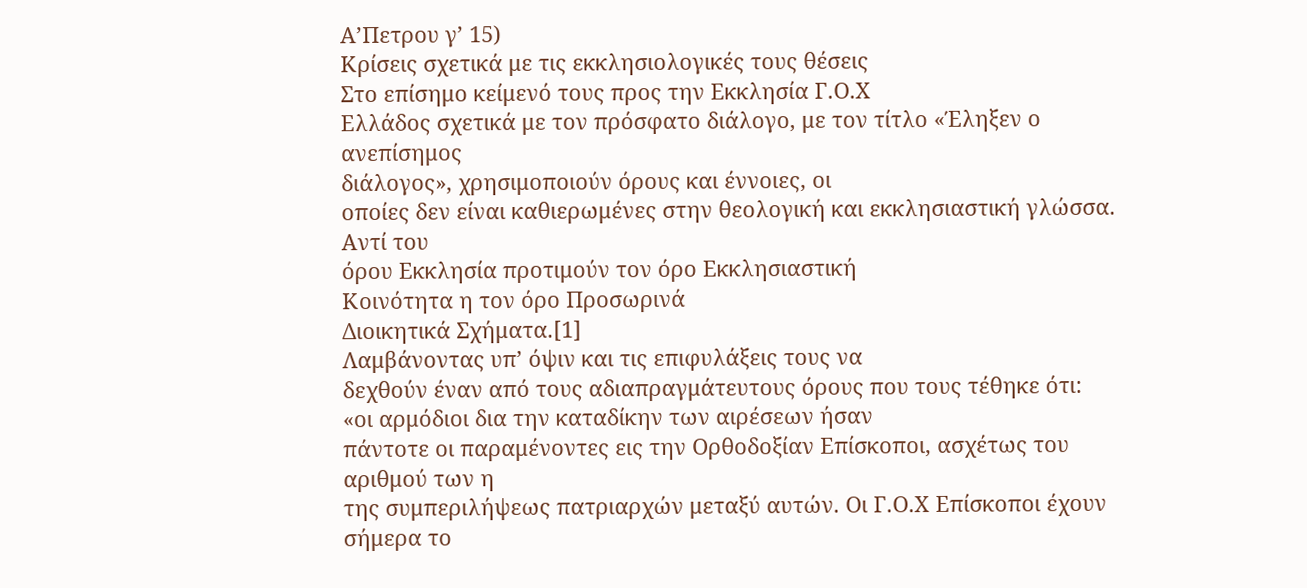Α’Πετρου γ’ 15)
Κρίσεις σχετικά με τις εκκλησιολογικές τους θέσεις
Στο επίσημο κείμενό τους προς την Εκκλησία Γ.Ο.Χ
Ελλάδος σχετικά με τον πρόσφατο διάλογο, με τον τίτλο «Έληξεν ο ανεπίσημος
διάλογος», χρησιμοποιούν όρους και έννοιες, οι
οποίες δεν είναι καθιερωμένες στην θεολογική και εκκλησιαστική γλώσσα. Αντί του
όρου Εκκλησία προτιμούν τον όρο Εκκλησιαστική
Κοινότητα η τον όρο Προσωρινά
Διοικητικά Σχήματα.[1]
Λαμβάνοντας υπ’ όψιν και τις επιφυλάξεις τους να
δεχθούν έναν από τους αδιαπραγμάτευτους όρους που τους τέθηκε ότι: «οι αρμόδιοι δια την καταδίκην των αιρέσεων ήσαν
πάντοτε οι παραμένοντες εις την Ορθοδοξίαν Επίσκοποι, ασχέτως του αριθμού των η
της συμπεριλήψεως πατριαρχών μεταξύ αυτών. Οι Γ.Ο.Χ Επίσκοποι έχουν σήμερα το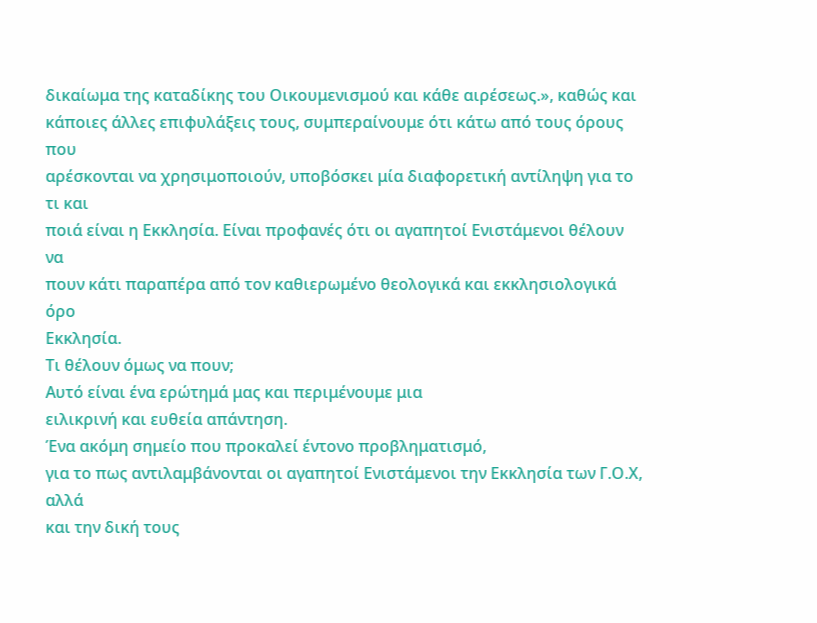δικαίωμα της καταδίκης του Οικουμενισμού και κάθε αιρέσεως.», καθώς και
κάποιες άλλες επιφυλάξεις τους, συμπεραίνουμε ότι κάτω από τους όρους που
αρέσκονται να χρησιμοποιούν, υποβόσκει μία διαφορετική αντίληψη για το τι και
ποιά είναι η Εκκλησία. Είναι προφανές ότι οι αγαπητοί Ενιστάμενοι θέλουν να
πουν κάτι παραπέρα από τον καθιερωμένο θεολογικά και εκκλησιολογικά όρο
Εκκλησία.
Τι θέλουν όμως να πουν;
Αυτό είναι ένα ερώτημά μας και περιμένουμε μια
ειλικρινή και ευθεία απάντηση.
Ένα ακόμη σημείο που προκαλεί έντονο προβληματισμό,
για το πως αντιλαμβάνονται οι αγαπητοί Ενιστάμενοι την Εκκλησία των Γ.Ο.Χ, αλλά
και την δική τους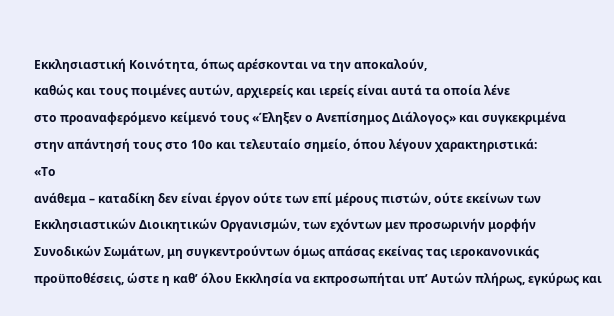Εκκλησιαστική Κοινότητα, όπως αρέσκονται να την αποκαλούν,
καθώς και τους ποιμένες αυτών, αρχιερείς και ιερείς είναι αυτά τα οποία λένε
στο προαναφερόμενο κείμενό τους «Έληξεν ο Ανεπίσημος Διάλογος» και συγκεκριμένα
στην απάντησή τους στο 10ο και τελευταίο σημείο, όπου λέγουν χαρακτηριστικά:
«Το
ανάθεμα – καταδίκη δεν είναι έργον ούτε των επί μέρους πιστών, ούτε εκείνων των
Εκκλησιαστικών Διοικητικών Οργανισμών, των εχόντων μεν προσωρινήν μορφήν
Συνοδικών Σωμάτων, μη συγκεντρούντων όμως απάσας εκείνας τας ιεροκανονικάς
προϋποθέσεις, ώστε η καθ’ όλου Εκκλησία να εκπροσωπήται υπ’ Αυτών πλήρως, εγκύρως και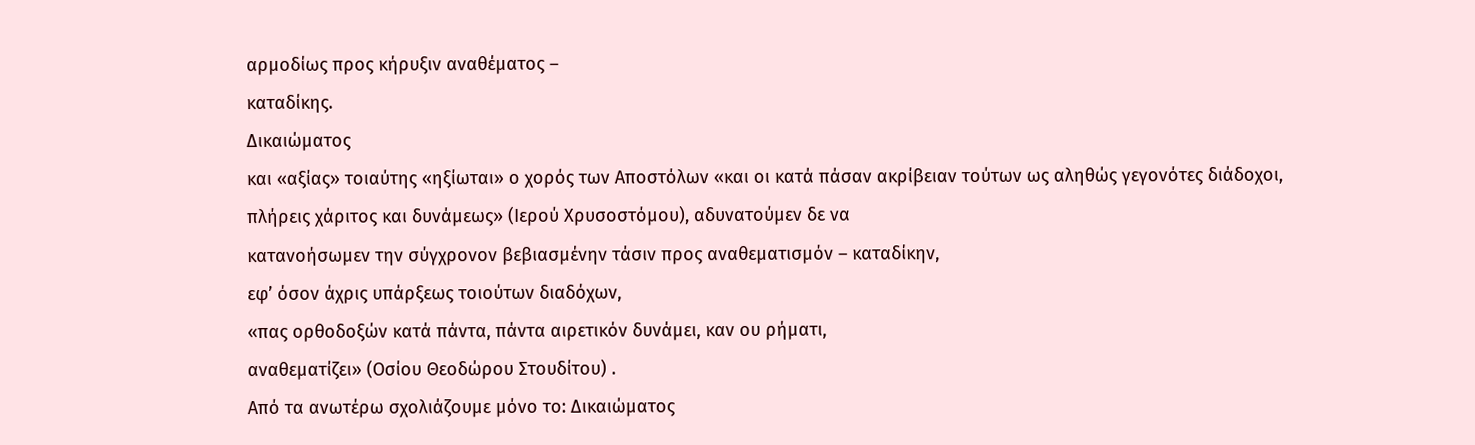αρμοδίως προς κήρυξιν αναθέματος –
καταδίκης.
Δικαιώματος
και «αξίας» τοιαύτης «ηξίωται» ο χορός των Αποστόλων «και οι κατά πάσαν ακρίβειαν τούτων ως αληθώς γεγονότες διάδοχοι,
πλήρεις χάριτος και δυνάμεως» (Ιερού Χρυσοστόμου), αδυνατούμεν δε να
κατανοήσωμεν την σύγχρονον βεβιασμένην τάσιν προς αναθεματισμόν – καταδίκην,
εφ’ όσον άχρις υπάρξεως τοιούτων διαδόχων,
«πας ορθοδοξών κατά πάντα, πάντα αιρετικόν δυνάμει, καν ου ρήματι,
αναθεματίζει» (Οσίου Θεοδώρου Στουδίτου) .
Από τα ανωτέρω σχολιάζουμε μόνο το: Δικαιώματος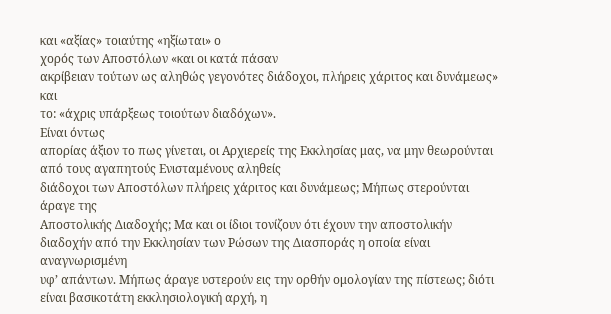και «αξίας» τοιαύτης «ηξίωται» ο
χορός των Αποστόλων «και οι κατά πάσαν
ακρίβειαν τούτων ως αληθώς γεγονότες διάδοχοι, πλήρεις χάριτος και δυνάμεως» και
το: «άχρις υπάρξεως τοιούτων διαδόχων».
Είναι όντως
απορίας άξιον το πως γίνεται, οι Αρχιερείς της Εκκλησίας μας, να μην θεωρούνται
από τους αγαπητούς Ενισταμένους αληθείς
διάδοχοι των Αποστόλων πλήρεις χάριτος και δυνάμεως; Μήπως στερούνται άραγε της
Αποστολικής Διαδοχής; Μα και οι ίδιοι τονίζουν ότι έχουν την αποστολικήν
διαδοχήν από την Εκκλησίαν των Ρώσων της Διασποράς η οποία είναι αναγνωρισμένη
υφ’ απάντων. Μήπως άραγε υστερούν εις την ορθήν ομολογίαν της πίστεως; διότι
είναι βασικοτάτη εκκλησιολογική αρχή, η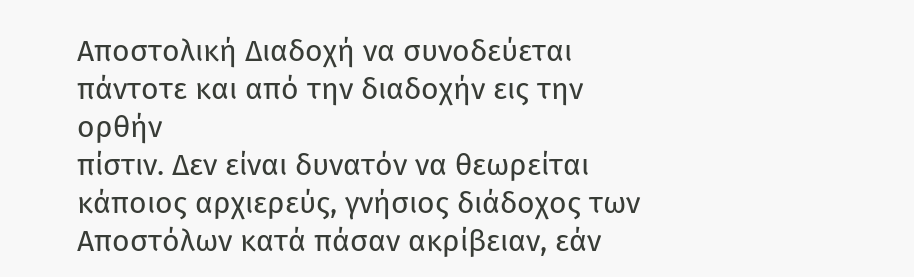Αποστολική Διαδοχή να συνοδεύεται πάντοτε και από την διαδοχήν εις την ορθήν
πίστιν. Δεν είναι δυνατόν να θεωρείται κάποιος αρχιερεύς, γνήσιος διάδοχος των
Αποστόλων κατά πάσαν ακρίβειαν, εάν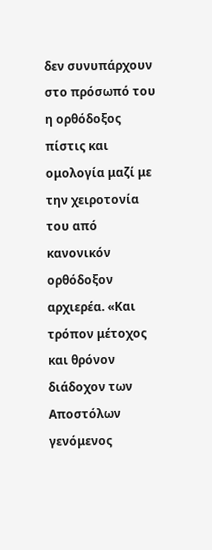δεν συνυπάρχουν στο πρόσωπό του η ορθόδοξος
πίστις και ομολογία μαζί με την χειροτονία του από κανονικόν ορθόδοξον
αρχιερέα. «Και τρόπον μέτοχος και θρόνον διάδοχον των Αποστόλων γενόμενος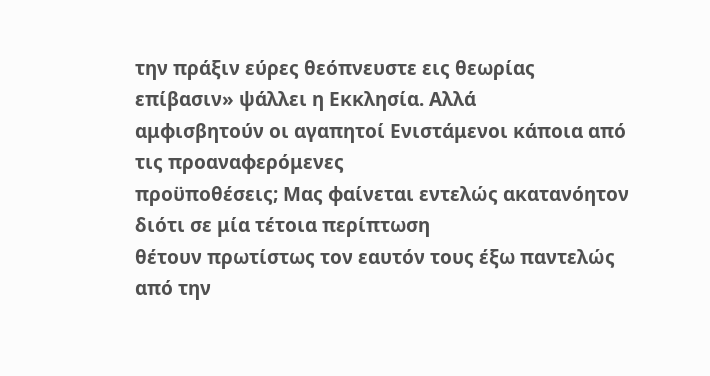την πράξιν εύρες θεόπνευστε εις θεωρίας επίβασιν» ψάλλει η Εκκλησία. Αλλά
αμφισβητούν οι αγαπητοί Ενιστάμενοι κάποια από τις προαναφερόμενες
προϋποθέσεις; Μας φαίνεται εντελώς ακατανόητον διότι σε μία τέτοια περίπτωση
θέτουν πρωτίστως τον εαυτόν τους έξω παντελώς από την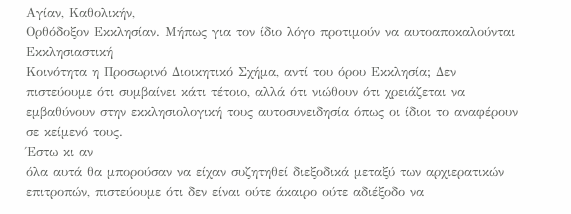Αγίαν, Καθολικήν,
Ορθόδοξον Εκκλησίαν. Μήπως για τον ίδιο λόγο προτιμούν να αυτοαποκαλούνται Εκκλησιαστική
Κοινότητα η Προσωρινό Διοικητικό Σχήμα, αντί του όρου Εκκλησία; Δεν
πιστεύουμε ότι συμβαίνει κάτι τέτοιο, αλλά ότι νιώθουν ότι χρειάζεται να
εμβαθύνουν στην εκκλησιολογική τους αυτοσυνειδησία όπως οι ίδιοι το αναφέρουν
σε κείμενό τους.
Έστω κι αν
όλα αυτά θα μπορούσαν να είχαν συζητηθεί διεξοδικά μεταξύ των αρχιερατικών
επιτροπών, πιστεύουμε ότι δεν είναι ούτε άκαιρο ούτε αδιέξοδο να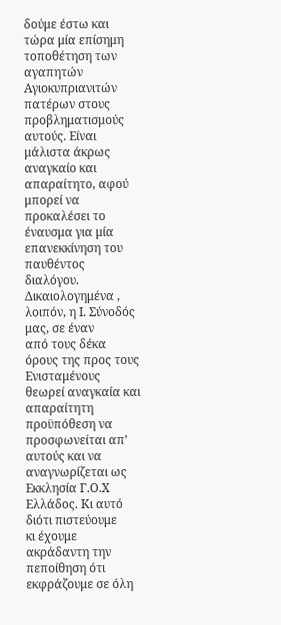δούμε έστω και
τώρα μία επίσημη τοποθέτηση των αγαπητών Αγιοκυπριανιτών πατέρων στους
προβληματισμούς αυτούς. Είναι μάλιστα άκρως αναγκαίο και απαραίτητο, αφού
μπορεί να προκαλέσει το έναυσμα για μία
επανεκκίνηση του παυθέντος διαλόγου.
Δικαιολογημένα , λοιπόν, η Ι. Σύνοδός μας, σε έναν
από τους δέκα όρους της προς τους
Ενισταμένους θεωρεί αναγκαία και απαραίτητη προϋπόθεση να προσφωνείται απ’
αυτούς και να αναγνωρίζεται ως Εκκλησία Γ.Ο.Χ Ελλάδος. Κι αυτό διότι πιστεύουμε
κι έχουμε ακράδαντη την πεποίθηση ότι εκφράζουμε σε όλη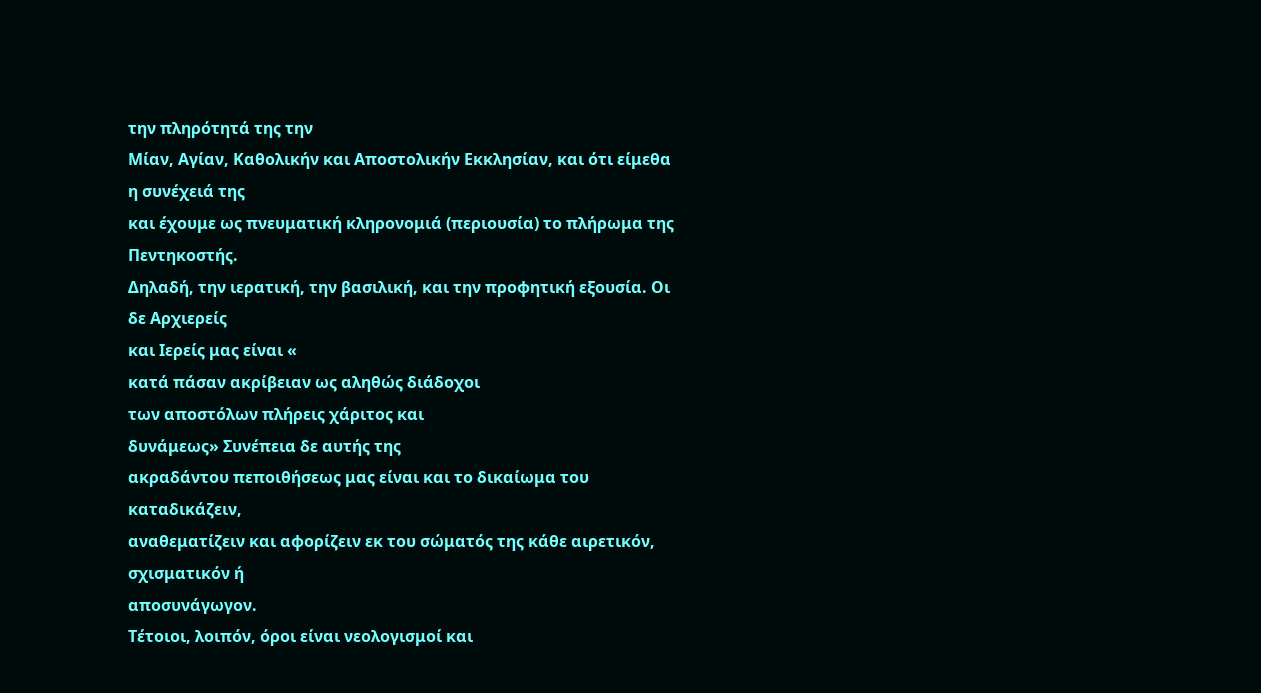την πληρότητά της την
Μίαν, Αγίαν, Καθολικήν και Αποστολικήν Εκκλησίαν, και ότι είμεθα η συνέχειά της
και έχουμε ως πνευματική κληρονομιά (περιουσία) το πλήρωμα της Πεντηκοστής.
Δηλαδή, την ιερατική, την βασιλική, και την προφητική εξουσία. Οι δε Αρχιερείς
και Ιερείς μας είναι «
κατά πάσαν ακρίβειαν ως αληθώς διάδοχοι
των αποστόλων πλήρεις χάριτος και
δυνάμεως» Συνέπεια δε αυτής της
ακραδάντου πεποιθήσεως μας είναι και το δικαίωμα του καταδικάζειν,
αναθεματίζειν και αφορίζειν εκ του σώματός της κάθε αιρετικόν, σχισματικόν ή
αποσυνάγωγον.
Τέτοιοι, λοιπόν, όροι είναι νεολογισμοί και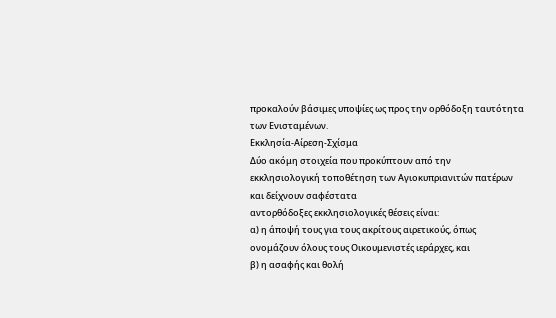προκαλούν βάσιμες υποψίες ως προς την ορθόδοξη ταυτότητα των Ενισταμένων.
Εκκλησία-Αίρεση-Σχίσμα
Δύο ακόμη στοιχεία που προκύπτουν από την
εκκλησιολογική τοποθέτηση των Αγιοκυπριανιτών πατέρων και δείχνουν σαφέστατα
αντορθόδοξες εκκλησιολογικές θέσεις είναι:
α) η άποψή τους για τους ακρίτους αιρετικούς, όπως
ονομάζουν όλους τους Οικουμενιστές ιεράρχες, και
β) η ασαφής και θολή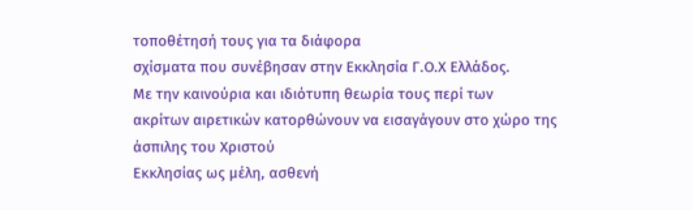τοποθέτησή τους για τα διάφορα
σχίσματα που συνέβησαν στην Εκκλησία Γ.Ο.Χ Ελλάδος.
Με την καινούρια και ιδιότυπη θεωρία τους περί των
ακρίτων αιρετικών κατορθώνουν να εισαγάγουν στο χώρο της άσπιλης του Χριστού
Εκκλησίας ως μέλη, ασθενή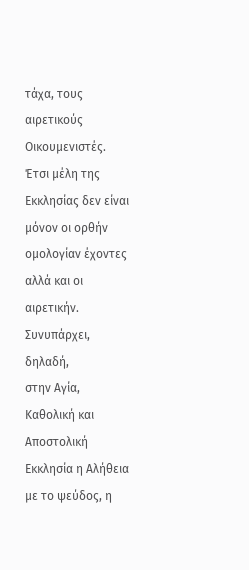τάχα, τους αιρετικούς Οικουμενιστές. Έτσι μέλη της
Εκκλησίας δεν είναι μόνον οι ορθήν ομολογίαν έχοντες αλλά και οι αιρετικήν. Συνυπάρχει, δηλαδή,
στην Αγία, Καθολική και Αποστολική Εκκλησία η Αλήθεια με το ψεύδος, η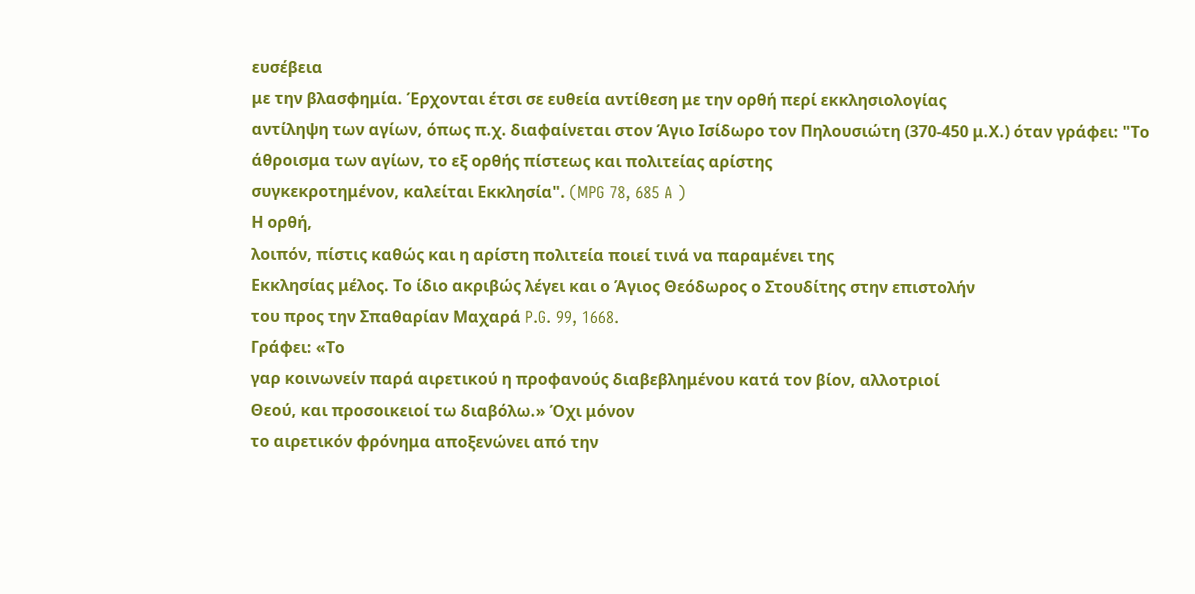ευσέβεια
με την βλασφημία. Έρχονται έτσι σε ευθεία αντίθεση με την ορθή περί εκκλησιολογίας
αντίληψη των αγίων, όπως π.χ. διαφαίνεται στον Άγιο Ισίδωρο τον Πηλουσιώτη (370-450 μ.Χ.) όταν γράφει: "Το
άθροισμα των αγίων, το εξ ορθής πίστεως και πολιτείας αρίστης
συγκεκροτημένον, καλείται Εκκλησία". (MPG 78, 685 A )
Η ορθή,
λοιπόν, πίστις καθώς και η αρίστη πολιτεία ποιεί τινά να παραμένει της
Εκκλησίας μέλος. Το ίδιο ακριβώς λέγει και ο Άγιος Θεόδωρος ο Στουδίτης στην επιστολήν
του προς την Σπαθαρίαν Μαχαρά P.G. 99, 1668.
Γράφει: «Το
γαρ κοινωνείν παρά αιρετικού η προφανούς διαβεβλημένου κατά τον βίον, αλλοτριοί
Θεού, και προσοικειοί τω διαβόλω.» Όχι μόνον
το αιρετικόν φρόνημα αποξενώνει από την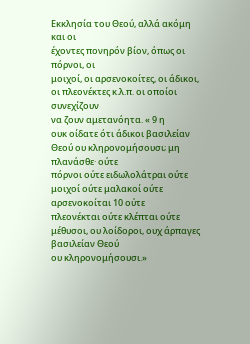Εκκλησία του Θεού, αλλά ακόμη και οι
έχοντες πονηρόν βίον, όπως οι πόρνοι, οι
μοιχοί, οι αρσενοκοίτες, οι άδικοι, οι πλεονέκτες κ.λ.π. οι οποίοι συνεχίζουν
να ζουν αμετανόητα. « 9 η
ουκ οίδατε ότι άδικοι βασιλείαν Θεού ου κληρονομήσουσι; μη πλανάσθε· ούτε
πόρνοι ούτε ειδωλολάτραι ούτε μοιχοί ούτε μαλακοί ούτε αρσενοκοίται 10 ούτε
πλεονέκται ούτε κλέπται ούτε μέθυσοι, ου λοίδοροι, ουχ άρπαγες βασιλείαν Θεού
ου κληρονομήσουσι.»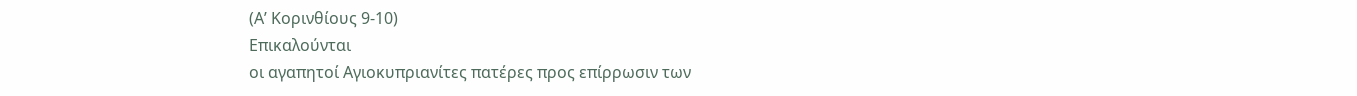(Α’ Κορινθίους 9-10)
Επικαλούνται
οι αγαπητοί Αγιοκυπριανίτες πατέρες προς επίρρωσιν των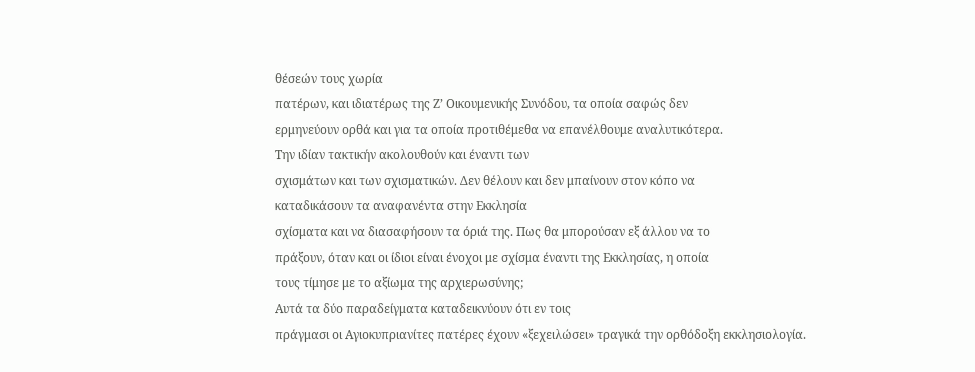θέσεών τους χωρία
πατέρων, και ιδιατέρως της Ζ’ Οικουμενικής Συνόδου, τα οποία σαφώς δεν
ερμηνεύουν ορθά και για τα οποία προτιθέμεθα να επανέλθουμε αναλυτικότερα.
Την ιδίαν τακτικήν ακολουθούν και έναντι των
σχισμάτων και των σχισματικών. Δεν θέλουν και δεν μπαίνουν στον κόπο να
καταδικάσουν τα αναφανέντα στην Εκκλησία
σχίσματα και να διασαφήσουν τα όριά της. Πως θα μπορούσαν εξ άλλου να το
πράξουν, όταν και οι ίδιοι είναι ένοχοι με σχίσμα έναντι της Εκκλησίας, η οποία
τους τίμησε με το αξίωμα της αρχιερωσύνης;
Αυτά τα δύο παραδείγματα καταδεικνύουν ότι εν τοις
πράγμασι οι Αγιοκυπριανίτες πατέρες έχουν «ξεχειλώσει» τραγικά την ορθόδοξη εκκλησιολογία.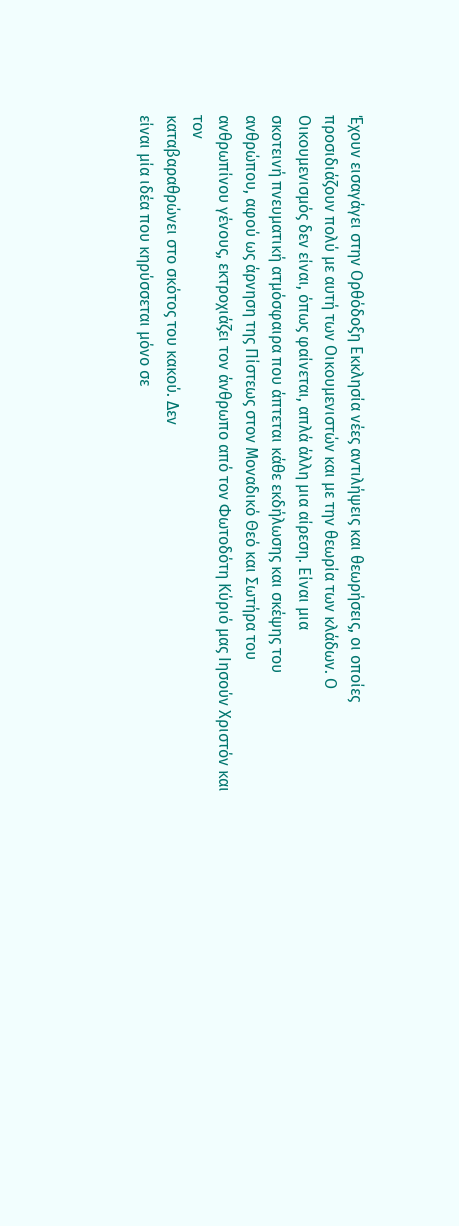Έχουν εισαγάγει στην Ορθόδοξη Εκκλησία νέες αντιλήψεις και θεωρήσεις, οι οποίες
προσιδιάζουν πολύ με αυτή των Οικουμενιστών και με την θεωρία των κλάδων. Ο
Οικουμενισμός δεν είναι, όπως φαίνεται, απλά άλλη μια αίρεση. Είναι μια
σκοτεινή πνευματική ατμόσφαιρα που άπτεται κάθε εκδήλωσης και σκέψης του
ανθρώπου, αφού ως άρνηση της Πίστεως στον Μοναδικό Θεό και Σωτήρα του
ανθρωπίνου γένους, εκτροχιάζει τον άνθρωπο από τον Φωτοδότη Κύριό μας Ιησούν Χριστόν και τον
καταβαραθρώνει στο σκότος του κακού. Δεν
είναι μία ιδέα που κηρύσσεται μόνο σε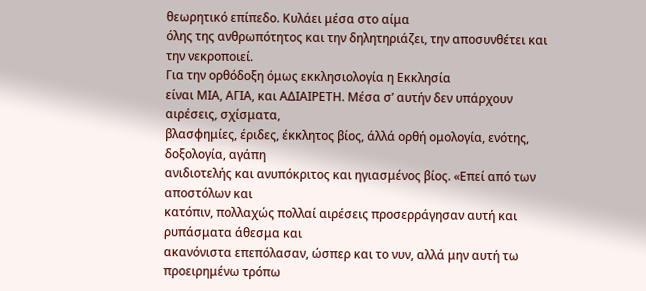θεωρητικό επίπεδο. Κυλάει μέσα στο αίμα
όλης της ανθρωπότητος και την δηλητηριάζει, την αποσυνθέτει και την νεκροποιεί.
Για την ορθόδοξη όμως εκκλησιολογία η Εκκλησία
είναι ΜΙΑ, ΑΓΙΑ, και ΑΔΙΑΙΡΕΤΗ. Μέσα σ’ αυτήν δεν υπάρχουν αιρέσεις, σχίσματα,
βλασφημίες, έριδες, έκκλητος βίος, άλλά ορθή ομολογία, ενότης, δοξολογία, αγάπη
ανιδιοτελής και ανυπόκριτος και ηγιασμένος βίος. «Επεί από των αποστόλων και
κατόπιν, πολλαχώς πολλαί αιρέσεις προσερράγησαν αυτή και ρυπάσματα άθεσμα και
ακανόνιστα επεπόλασαν, ώσπερ και το νυν, αλλά μην αυτή τω προειρημένω τρόπω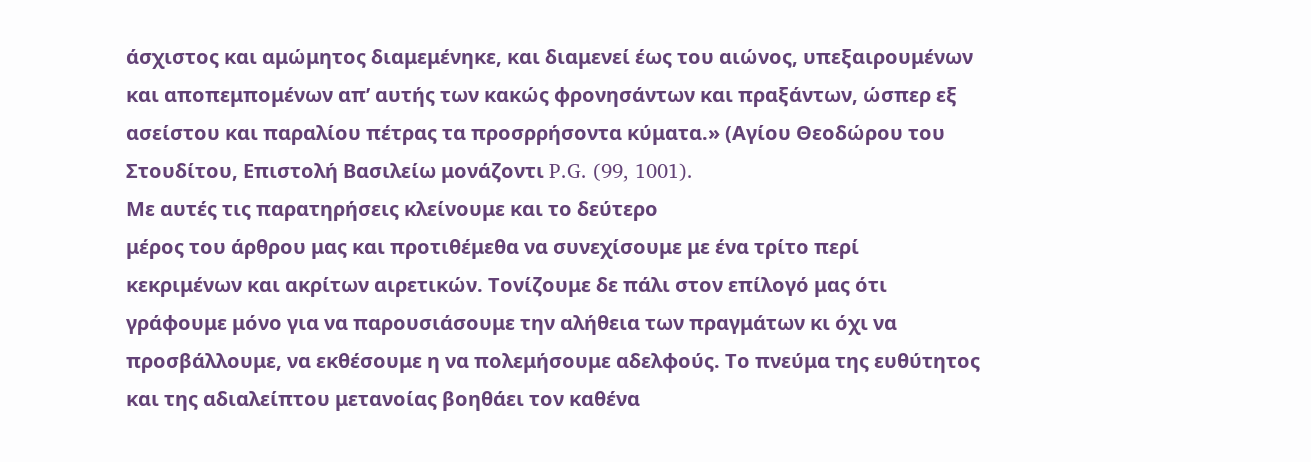άσχιστος και αμώμητος διαμεμένηκε, και διαμενεί έως του αιώνος, υπεξαιρουμένων
και αποπεμπομένων απ’ αυτής των κακώς φρονησάντων και πραξάντων, ώσπερ εξ
ασείστου και παραλίου πέτρας τα προσρρήσοντα κύματα.» (Αγίου Θεοδώρου του
Στουδίτου, Επιστολή Βασιλείω μονάζοντι P.G. (99, 1001).
Με αυτές τις παρατηρήσεις κλείνουμε και το δεύτερο
μέρος του άρθρου μας και προτιθέμεθα να συνεχίσουμε με ένα τρίτο περί
κεκριμένων και ακρίτων αιρετικών. Τονίζουμε δε πάλι στον επίλογό μας ότι
γράφουμε μόνο για να παρουσιάσουμε την αλήθεια των πραγμάτων κι όχι να
προσβάλλουμε, να εκθέσουμε η να πολεμήσουμε αδελφούς. Το πνεύμα της ευθύτητος
και της αδιαλείπτου μετανοίας βοηθάει τον καθένα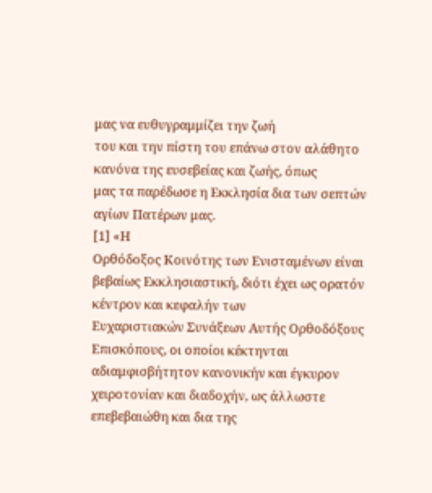μας να ευθυγραμμίζει την ζωή
του και την πίστη του επάνω στον αλάθητο κανόνα της ευσεβείας και ζωής, όπως
μας τα παρέδωσε η Εκκλησία δια των σεπτών αγίων Πατέρων μας.
[1] «Η
Ορθόδοξος Κοινότης των Ενισταμένων είναι βεβαίως Εκκλησιαστική, διότι έχει ως ορατόν κέντρον και κεφαλήν των
Ευχαριστιακών Συνάξεων Αυτής Ορθοδόξους Επισκόπους, οι οποίοι κέκτηνται
αδιαμφισβήτητον κανονικήν και έγκυρον χειροτονίαν και διαδοχήν, ως άλλωστε
επεβεβαιώθη και δια της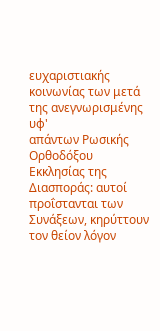ευχαριστιακής κοινωνίας των μετά της ανεγνωρισμένης υφ'
απάντων Ρωσικής Ορθοδόξου Εκκλησίας της Διασποράς: αυτοί προΐστανται των
Συνάξεων, κηρύττουν τον θείον λόγον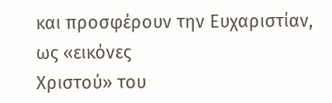και προσφέρουν την Ευχαριστίαν, ως «εικόνες
Χριστού» του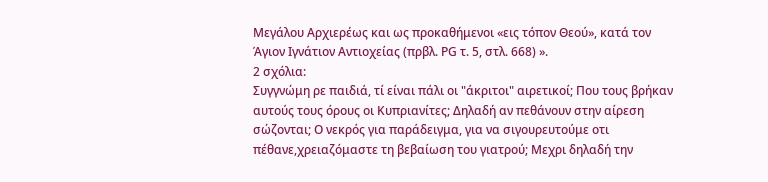Μεγάλου Αρχιερέως και ως προκαθήμενοι «εις τόπον Θεού», κατά τον
Άγιον Ιγνάτιον Αντιοχείας (πρβλ. ΡG τ. 5, στλ. 668) ».
2 σχόλια:
Συγγνώμη ρε παιδιά, τί είναι πάλι οι "άκριτοι" αιρετικοί; Που τους βρήκαν αυτούς τους όρους οι Κυπριανίτες; Δηλαδή αν πεθάνουν στην αίρεση σώζονται; Ο νεκρός για παράδειγμα, για να σιγουρευτούμε οτι πέθανε,χρειαζόμαστε τη βεβαίωση του γιατρού; Μεχρι δηλαδή την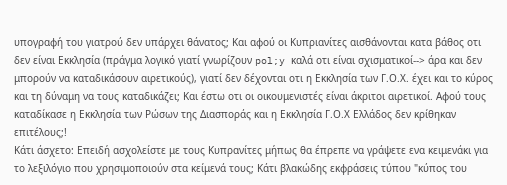υπογραφή του γιατρού δεν υπάρχει θάνατος; Και αφού οι Κυπριανίτες αισθάνονται κατα βάθος οτι δεν είναι Εκκλησία (πράγμα λογικό γιατί γνωρίζουν pol;y καλά οτι είναι σχισματικοί--> άρα και δεν μπορούν να καταδικάσουν αιρετικούς), γιατί δεν δέχονται οτι η Εκκλησία των Γ.Ο.Χ. έχει και το κύρος και τη δύναμη να τους καταδικάζει; Και έστω οτι οι οικουμενιστές είναι άκριτοι αιρετικοί. Αφού τους καταδίκασε η Εκκλησία των Ρώσων της Διασποράς και η Εκκλησία Γ.Ο.Χ Ελλάδος δεν κρίθηκαν επιτέλους;!
Κάτι άσχετο: Επειδή ασχολείστε με τους Κυπρανίτες μήπως θα έπρεπε να γράψετε ενα κειμενάκι για το λεξιλόγιο που χρησιμοποιούν στα κείμενά τους; Κάτι βλακώδης εκφράσεις τύπου "κύπος του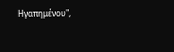Ηγαπημένου",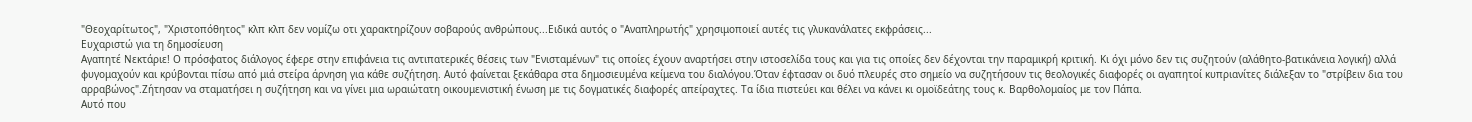"Θεοχαρίτωτος", "Χριστοπόθητος" κλπ κλπ δεν νομίζω οτι χαρακτηρίζουν σοβαρούς ανθρώπους...Ειδικά αυτός ο "Αναπληρωτής" χρησιμοποιεί αυτές τις γλυκανάλατες εκφράσεις...
Ευχαριστώ για τη δημοσίευση
Αγαπητέ Νεκτάριε! Ο πρόσφατος διάλογος έφερε στην επιφάνεια τις αντιπατερικές θέσεις των "Ενισταμένων" τις οποίες έχουν αναρτήσει στην ιστοσελίδα τους και για τις οποίες δεν δέχονται την παραμικρή κριτική. Κι όχι μόνο δεν τις συζητούν (αλάθητο-βατικάνεια λογική) αλλά φυγομαχούν και κρύβονται πίσω από μιά στείρα άρνηση για κάθε συζήτηση. Αυτό φαίνεται ξεκάθαρα στα δημοσιευμένα κείμενα του διαλόγου.Όταν έφτασαν οι δυό πλευρές στο σημείο να συζητήσουν τις θεολογικές διαφορές οι αγαπητοί κυπριανίτες διάλεξαν το "στρίβειν δια του αρραβώνος".Ζήτησαν να σταματήσει η συζήτηση και να γίνει μια ωραιώτατη οικουμενιστική ένωση με τις δογματικές διαφορές απείραχτες. Τα ίδια πιστεύει και θέλει να κάνει κι ομοϊδεάτης τους κ. Βαρθολομαίος με τον Πάπα.
Αυτό που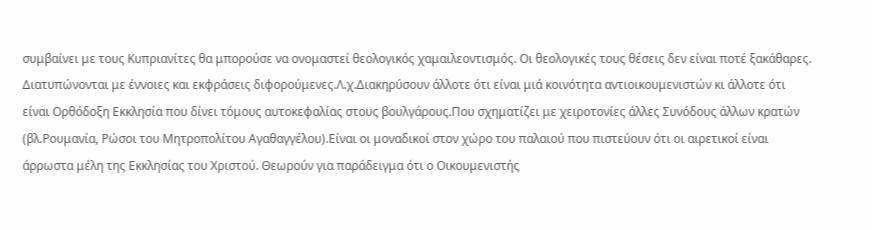συμβαίνει με τους Κυπριανίτες θα μπορούσε να ονομαστεί θεολογικός χαμαιλεοντισμός. Οι θεολογικές τους θέσεις δεν είναι ποτέ ξακάθαρες. Διατυπώνονται με έννοιες και εκφράσεις διφορούμενες.Λ.χ.Διακηρύσουν άλλοτε ότι είναι μιά κοινότητα αντιοικουμενιστών κι άλλοτε ότι είναι Ορθόδοξη Εκκλησία που δίνει τόμους αυτοκεφαλίας στους βουλγάρους.Που σχηματίζει με χειροτονίες άλλες Συνόδους άλλων κρατών (βλ.Ρουμανία, Ρώσοι του Μητροπολίτου Αγαθαγγέλου).Είναι οι μοναδικοί στον χώρο του παλαιού που πιστεύουν ότι οι αιρετικοί είναι άρρωστα μέλη της Εκκλησίας του Χριστού. Θεωρούν για παράδειγμα ότι ο Οικουμενιστής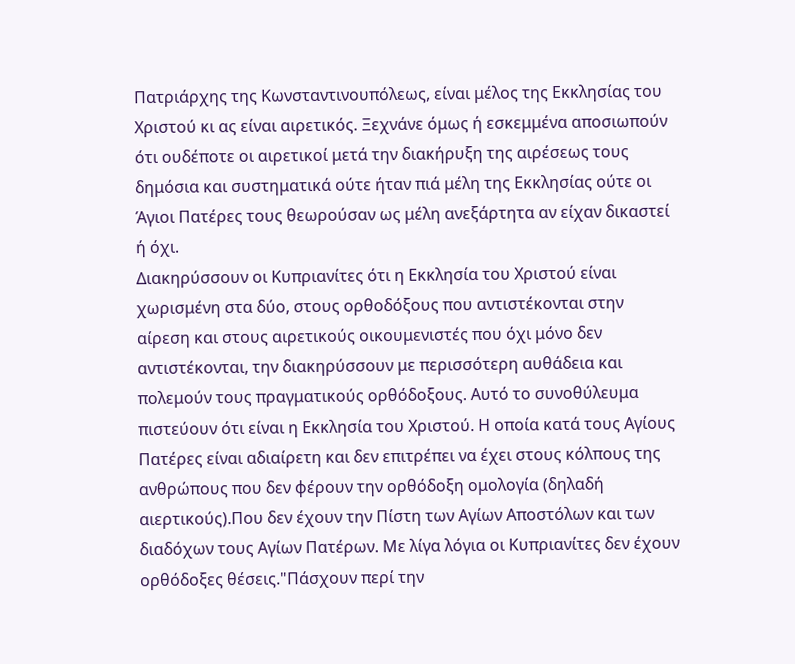Πατριάρχης της Κωνσταντινουπόλεως, είναι μέλος της Εκκλησίας του Χριστού κι ας είναι αιρετικός. Ξεχνάνε όμως ή εσκεμμένα αποσιωπούν ότι ουδέποτε οι αιρετικοί μετά την διακήρυξη της αιρέσεως τους δημόσια και συστηματικά ούτε ήταν πιά μέλη της Εκκλησίας ούτε οι Άγιοι Πατέρες τους θεωρούσαν ως μέλη ανεξάρτητα αν είχαν δικαστεί ή όχι.
Διακηρύσσουν οι Κυπριανίτες ότι η Εκκλησία του Χριστού είναι χωρισμένη στα δύο, στους ορθοδόξους που αντιστέκονται στην αίρεση και στους αιρετικούς οικουμενιστές που όχι μόνο δεν αντιστέκονται, την διακηρύσσουν με περισσότερη αυθάδεια και πολεμούν τους πραγματικούς ορθόδοξους. Αυτό το συνοθύλευμα πιστεύουν ότι είναι η Εκκλησία του Χριστού. Η οποία κατά τους Αγίους Πατέρες είναι αδιαίρετη και δεν επιτρέπει να έχει στους κόλπους της ανθρώπους που δεν φέρουν την ορθόδοξη ομολογία (δηλαδή αιερτικούς).Που δεν έχουν την Πίστη των Αγίων Αποστόλων και των διαδόχων τους Αγίων Πατέρων. Με λίγα λόγια οι Κυπριανίτες δεν έχουν ορθόδοξες θέσεις."Πάσχουν περί την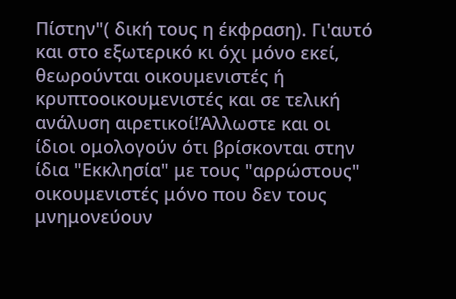Πίστην"( δική τους η έκφραση). Γι'αυτό και στο εξωτερικό κι όχι μόνο εκεί, θεωρούνται οικουμενιστές ή κρυπτοοικουμενιστές και σε τελική ανάλυση αιρετικοί!Άλλωστε και οι ίδιοι ομολογούν ότι βρίσκονται στην ίδια "Εκκλησία" με τους "αρρώστους" οικουμενιστές μόνο που δεν τους μνημονεύουν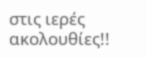στις ιερές ακολουθίες!!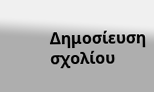Δημοσίευση σχολίου